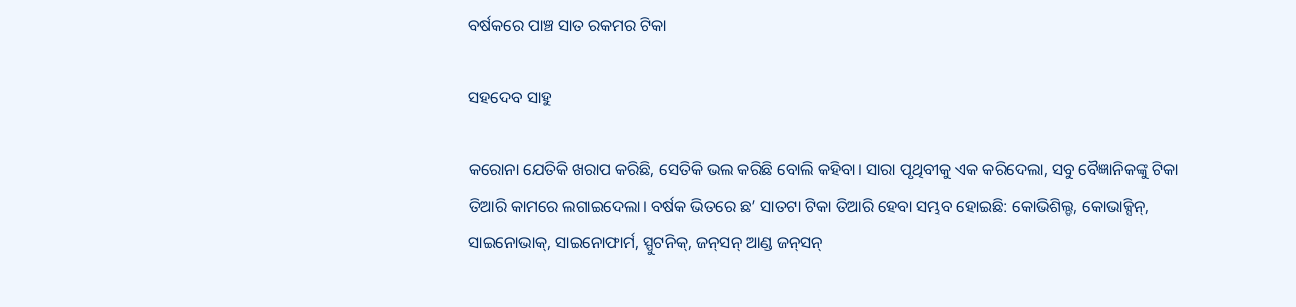ବର୍ଷକରେ ପାଞ୍ଚ ସାତ ରକମର ଟିକା

ସହଦେବ ସାହୁ

କରୋନା ଯେତିକି ଖରାପ କରିଛି, ସେତିକି ଭଲ କରିଛି ବୋଲି କହିବା। ସାରା ପୃଥିବୀକୁ ଏକ କରିଦେଲା, ସବୁ ବୈଜ୍ଞାନିକଙ୍କୁ ଟିକା ତିଆରି କାମରେ ଲଗାଇଦେଲା। ବର୍ଷକ ଭିତରେ ଛ’ ସାତଟା ଟିକା ତିଆରି ହେବା ସମ୍ଭବ ହୋଇଛି: କୋଭିଶିଲ୍ଡ, କୋଭାକ୍ସିନ୍‌, ସାଇନୋଭାକ୍‌, ସାଇନୋଫାର୍ମ, ସ୍ପୁଟନିକ୍‌, ଜନ୍‌ସନ୍‌ ଆଣ୍ଡ ଜନ୍‌ସନ୍‌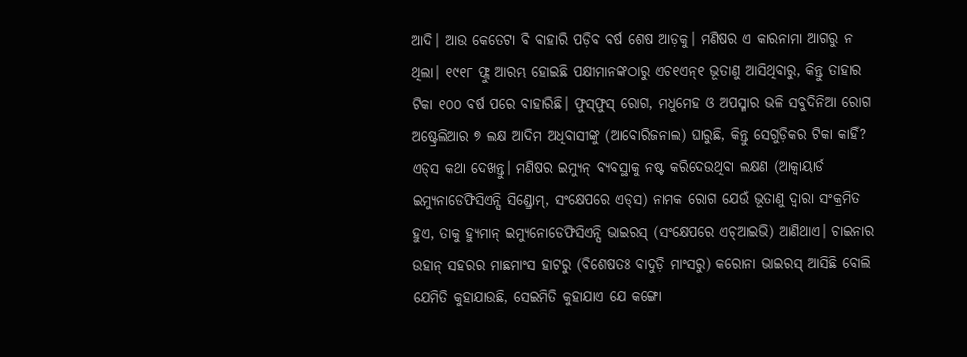ଆଦି। ଆଉ କେତେଟା ବି ବାହାରି ପଡ଼ିବ ବର୍ଷ ଶେଷ ଆଡ଼କୁ। ମଣିଷର ଏ କାରନାମା ଆଗରୁ ନ ଥିଲା। ୧୯୧୮ ଫ୍ଲୁ ଆରମ୍ଭ ହୋଇଛି ପକ୍ଷୀମାନଙ୍କଠାରୁ ଏଚ୧ଏନ୍‌୧ ଭୂତାଣୁ ଆସିଥିବାରୁ, କିନ୍ତୁ ତାହାର ଟିକା ୧୦୦ ବର୍ଷ ପରେ ବାହାରିଛି। ଫୁସ୍‌ଫୁସ୍‌ ରୋଗ, ମଧୁମେହ ଓ ଅପସ୍ମାର ଭଳି ସବୁଦିନିଆ ରୋଗ ଅଷ୍ଟ୍ରେଲିଆର ୭ ଲକ୍ଷ ଆଦିମ ଅଧିବାସୀଙ୍କୁ (ଆବୋରିଜନାଲ) ଘାରୁଛି, କିନ୍ତୁ ସେଗୁଡ଼ିକର ଟିକା କାହିଁ? ଏଡ୍‌ସ କଥା ଦେଖନ୍ତୁ। ମଣିଷର ଇମ୍ୟୁନ୍‌ ବ୍ୟବସ୍ଥାକୁ ନଷ୍ଟ କରିଦେଉଥିବା ଲକ୍ଷଣ (ଆକ୍ୱାୟାର୍ଡ ଇମ୍ୟୁନାଡେଫିସିଏନ୍ସି ସିଣ୍ଡ୍ରୋମ୍‌, ସଂକ୍ଷେପରେ ଏଡ୍‌ସ) ନାମକ ରୋଗ ଯେଉଁ ଭୂତାଣୁ ଦ୍ୱାରା ସଂକ୍ରମିତ ହୁଏ, ତାକୁ ହ୍ୟୁମାନ୍‌ ଇମ୍ୟୁନୋଡେଫିସିଏନ୍ସି ଭାଇରସ୍‌ (ସଂକ୍ଷେପରେ ଏଚ୍‌ଆଇଭି) ଆଣିଥାଏ। ଚାଇନାର ଉହାନ୍‌ ସହରର ମାଛମାଂସ ହାଟରୁ (ବିଶେଷତଃ ବାଦୁଡ଼ି ମାଂସରୁ) କରୋନା ଭାଇରସ୍‌ ଆସିଛି ବୋଲି ଯେମିତି କୁହାଯାଉଛି, ସେଇମିତି କୁହାଯାଏ ଯେ କଙ୍ଗୋ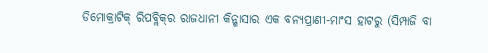ଡିମୋକ୍ରାଟିକ୍‌ ରିପବ୍ଲିକ୍‌ର ରାଜଧାନୀ କିନ୍ଶାସାର ଏକ ବନ୍ୟପ୍ରାଣୀ-ମାଂସ ହାଟରୁ (ସିମ୍ପାଜି ବା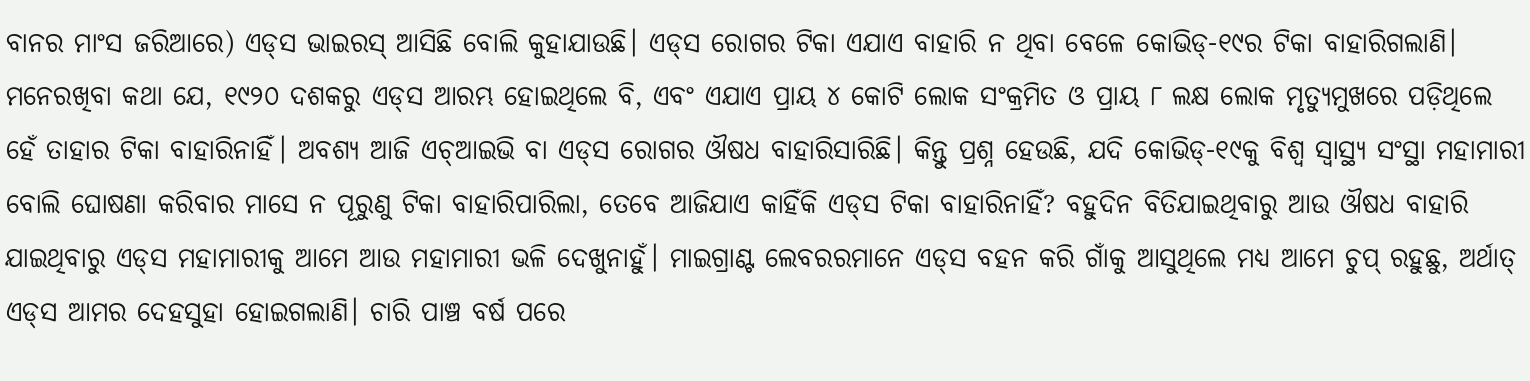ବାନର ମାଂସ ଜରିଆରେ) ଏଡ୍‌ସ ଭାଇରସ୍‌ ଆସିଛି ବୋଲି କୁହାଯାଉଛି। ଏଡ୍‌ସ ରୋଗର ଟିକା ଏଯାଏ ବାହାରି ନ ଥିବା ବେଳେ କୋଭିଡ୍‌-୧୯ର ଟିକା ବାହାରିଗଲାଣି। ମନେରଖିବା କଥା ଯେ, ୧୯୨୦ ଦଶକରୁ ଏଡ୍‌ସ ଆରମ୍ଭ ହୋଇଥିଲେ ବି, ଏବଂ ଏଯାଏ ପ୍ରାୟ ୪ କୋଟି ଲୋକ ସଂକ୍ରମିତ ଓ ପ୍ରାୟ ୮ ଲକ୍ଷ ଲୋକ ମୃତ୍ୟୁମୁଖରେ ପଡ଼ିଥିଲେ ହେଁ ତାହାର ଟିକା ବାହାରିନାହିଁ। ଅବଶ୍ୟ ଆଜି ଏଚ୍‌ଆଇଭି ବା ଏଡ୍‌ସ ରୋଗର ଔଷଧ ବାହାରିସାରିଛି। କିନ୍ତୁ ପ୍ରଶ୍ନ ହେଉଛି, ଯଦି କୋଭିଡ୍‌-୧୯କୁ ବିଶ୍ୱ ସ୍ବାସ୍ଥ୍ୟ ସଂସ୍ଥା ମହାମାରୀ ବୋଲି ଘୋଷଣା କରିବାର ମାସେ ନ ପୂରୁଣୁ ଟିକା ବାହାରିପାରିଲା, ତେବେ ଆଜିଯାଏ କାହିଁକି ଏଡ୍‌ସ ଟିକା ବାହାରିନାହିଁ? ବହୁଦିନ ବିତିଯାଇଥିବାରୁ ଆଉ ଔଷଧ ବାହାରି ଯାଇଥିବାରୁ ଏଡ୍‌ସ ମହାମାରୀକୁ ଆମେ ଆଉ ମହାମାରୀ ଭଳି ଦେଖୁନାହୁଁ। ମାଇଗ୍ରାଣ୍ଟ ଲେବରରମାନେ ଏଡ୍‌ସ ବହନ କରି ଗାଁକୁ ଆସୁଥିଲେ ମଧ୍ୟ ଆମେ ଚୁପ୍‌ ରହୁଛୁ, ଅର୍ଥାତ୍‌ ଏଡ୍‌ସ ଆମର ଦେହସୁହା ହୋଇଗଲାଣି। ଚାରି ପାଞ୍ଚ ବର୍ଷ ପରେ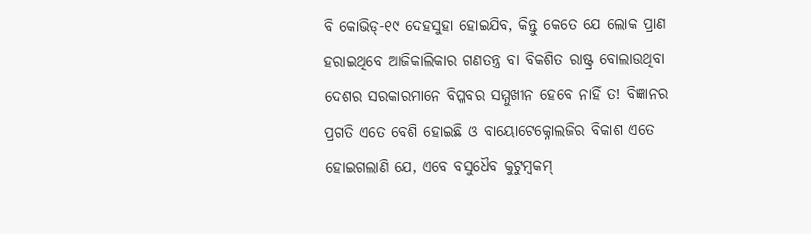ବି କୋଭିଡ୍‌-୧୯ ଦେହସୁହା ହୋଇଯିବ, କିନ୍ତୁ କେତେ ଯେ ଲୋକ ପ୍ରାଣ ହରାଇଥିବେ ଆଜିକାଲିକାର ଗଣତନ୍ତ୍ର ବା ବିକଶିତ ରାଷ୍ଟ୍ର ବୋଲାଉଥିବା ଦେଶର ସରକାରମାନେ ବିପ୍ଳବର ସମ୍ମୁଖୀନ ହେବେ ନାହିଁ ତ! ବିଜ୍ଞାନର ପ୍ରଗତି ଏତେ ବେଶି ହୋଇଛି ଓ ବାୟୋଟେକ୍ନୋଲଜିର ବିକାଶ ଏତେ ହୋଇଗଲାଣି ଯେ, ଏବେ ବସୁଧୈବ କୁଟୁମ୍ବକମ୍‌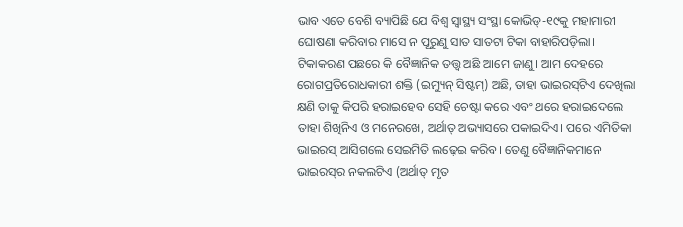ଭାବ ଏତେ ବେଶି ବ୍ୟାପିଛି ଯେ ବିଶ୍ୱ ସ୍ବାସ୍ଥ୍ୟ ସଂସ୍ଥା କୋଭିଡ୍‌-୧୯କୁ ମହାମାରୀ ଘୋଷଣା କରିବାର ମାସେ ନ ପୂରୁଣୁ ସାତ ସାତଟା ଟିକା ବାହାରିପଡ଼ିଲା।
ଟିକାକରଣ ପଛରେ କି ବୈଜ୍ଞାନିକ ତତ୍ତ୍ୱ ଅଛି ଆମେ ଜାଣୁ। ଆମ ଦେହରେ ରୋଗପ୍ରତିରୋଧକାରୀ ଶକ୍ତି (ଇମ୍ୟୁନ୍‌ ସିଷ୍ଟମ୍‌) ଅଛି, ତାହା ଭାଇରସ୍‌ଟିଏ ଦେଖିଲା କ୍ଷଣି ତାକୁ କିପରି ହରାଇହେବ ସେହି ଚେଷ୍ଟା କରେ ଏବଂ ଥରେ ହରାଇଦେଲେ ତାହା ଶିଖିନିଏ ଓ ମନେରଖେ, ଅର୍ଥାତ୍‌ ଅଭ୍ୟାସରେ ପକାଇଦିଏ। ପରେ ଏମିତିକା ଭାଇରସ୍‌ ଆସିଗଲେ ସେଇମିତି ଲଢ଼େଇ କରିବ। ତେଣୁ ବୈଜ୍ଞାନିକମାନେ ଭାଇରସ୍‌ର ନକଲଟିଏ (ଅର୍ଥାତ୍‌ ମୃତ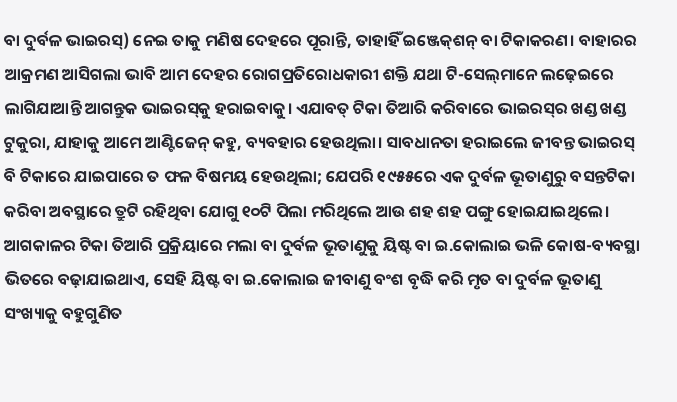ବା ଦୁର୍ବଳ ଭାଇରସ୍‌) ନେଇ ତାକୁ ମଣିଷ ଦେହରେ ପୂରାନ୍ତି, ତାହାହିଁ ଇଞ୍ଜେକ୍‌ଶନ୍‌ ବା ଟିକାକରଣ। ବାହାରର ଆକ୍ରମଣ ଆସିଗଲା ଭାବି ଆମ ଦେହର ରୋଗପ୍ରତିରୋଧକାରୀ ଶକ୍ତି ଯଥା ଟି-ସେଲ୍‌ମାନେ ଲଢ଼େଇରେ ଲାଗିଯାଆନ୍ତି ଆଗନ୍ତୁକ ଭାଇରସ୍‌କୁ ହରାଇବାକୁ। ଏଯାବତ୍‌ ଟିକା ତିଆରି କରିବାରେ ଭାଇରସ୍‌ର ଖଣ୍ଡ ଖଣ୍ଡ ଟୁକୁରା, ଯାହାକୁ ଆମେ ଆଣ୍ଟିଜେନ୍‌ କହୁ, ବ୍ୟବହାର ହେଉଥିଲା। ସାବଧାନତା ହରାଇଲେ ଜୀବନ୍ତ ଭାଇରସ୍‌ ବି ଟିକାରେ ଯାଇପାରେ ତ ଫଳ ବିଷମୟ ହେଉଥିଲା; ଯେପରି ୧୯୫୫ରେ ଏକ ଦୁର୍ବଳ ଭୂତାଣୁରୁ ବସନ୍ତଟିକା କରିବା ଅବସ୍ଥାରେ ତ୍ରୁଟି ରହିଥିବା ଯୋଗୁ ୧୦ଟି ପିଲା ମରିଥିଲେ ଆଉ ଶହ ଶହ ପଙ୍ଗୁ ହୋଇଯାଇଥିଲେ। ଆଗକାଳର ଟିକା ତିଆରି ପ୍ରକ୍ରିୟାରେ ମଲା ବା ଦୁର୍ବଳ ଭୂତାଣୁକୁ ୟିଷ୍ଟ ବା ଇ.କୋଲାଇ ଭଳି କୋଷ-ବ୍ୟବସ୍ଥା ଭିତରେ ବଢ଼ାଯାଇଥାଏ, ସେହି ୟିଷ୍ଟ ବା ଇ.କୋଲାଇ ଜୀବାଣୁ ବଂଶ ବୃଦ୍ଧି କରି ମୃତ ବା ଦୁର୍ବଳ ଭୂତାଣୁ ସଂଖ୍ୟାକୁ ବହୁଗୁଣିତ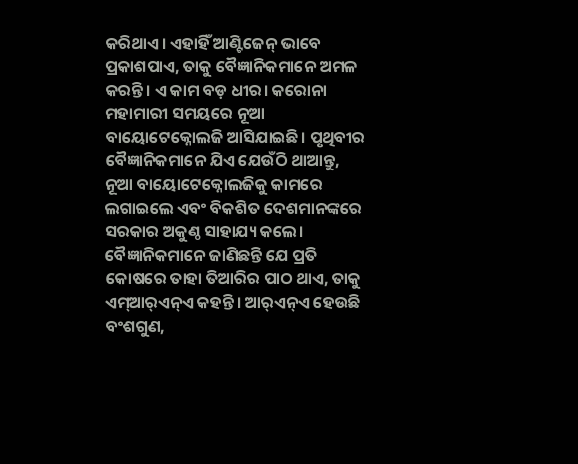କରିଥାଏ। ଏହାହିଁ ଆଣ୍ଟିଜେନ୍‌ ଭାବେ ପ୍ରକାଶପାଏ, ତାକୁ ବୈଜ୍ଞାନିକମାନେ ଅମଳ କରନ୍ତି। ଏ କାମ ବଡ଼ ଧୀର। କରୋନା ମହାମାରୀ ସମୟରେ ନୂଆ ବାୟୋଟେକ୍ନୋଲଜି ଆସିଯାଇଛି। ପୃଥିବୀର ବୈଜ୍ଞାନିକମାନେ ଯିଏ ଯେଉଁଠି ଥାଆନ୍ତୁ, ନୂଆ ବାୟୋଟେକ୍ନୋଲଜିକୁ କାମରେ ଲଗାଇଲେ ଏବଂ ବିକଶିତ ଦେଶମାନଙ୍କରେ ସରକାର ଅକୁଣ୍ଠ ସାହାଯ୍ୟ କଲେ। ବୈଜ୍ଞାନିକମାନେ ଜାଣିଛନ୍ତି ଯେ ପ୍ରତି କୋଷରେ ତାହା ତିଆରିର ପାଠ ଥାଏ, ତାକୁ ଏମ୍‌ଆର୍‌ଏନ୍‌ଏ କହନ୍ତି। ଆର୍‌ଏନ୍‌ଏ ହେଉଛି ବଂଶଗୁଣ,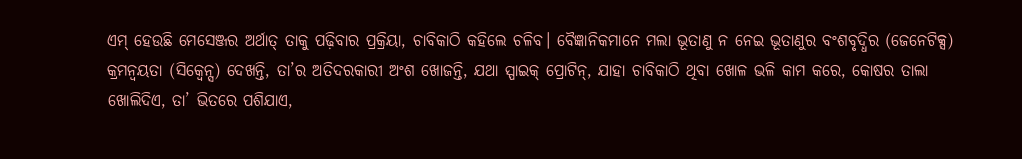ଏମ୍‌ ହେଉଛି ମେସେଞ୍ଜର ଅର୍ଥାତ୍‌ ତାକୁ ପଢ଼ିବାର ପ୍ରକ୍ରିୟା, ଚାବିକାଠି କହିଲେ ଚଳିବ। ବୈଜ୍ଞାନିକମାନେ ମଲା ଭୂତାଣୁ ନ ନେଇ ଭୂତାଣୁର ବଂଶବୃଦ୍ଧିର (ଜେନେଟିକ୍ସ) କ୍ରମନ୍ବୟତା (ସିକ୍ୱେନ୍ସ) ଦେଖନ୍ତି, ତା’ର ଅତିଦରକାରୀ ଅଂଶ ଖୋଜନ୍ତି, ଯଥା ସ୍ପାଇକ୍‌ ପ୍ରୋଟିନ୍‌, ଯାହା ଚାବିକାଠି ଥିବା ଖୋଳ ଭଳି କାମ କରେ, କୋଷର ତାଲା ଖୋଲିଦିଏ, ତା’ ଭିତରେ ପଶିଯାଏ,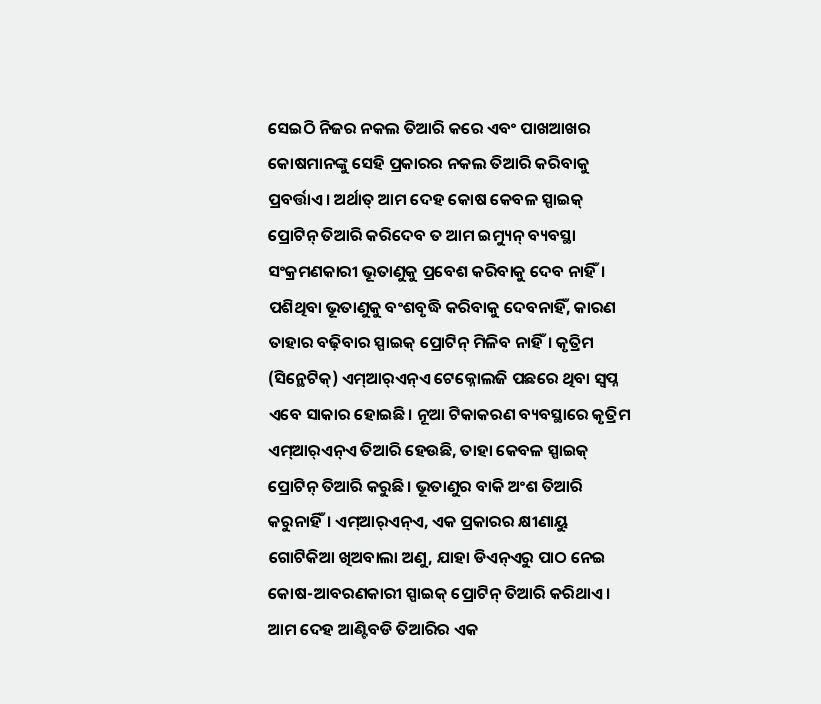ସେଇଠି ନିଜର ନକଲ ତିଆରି କରେ ଏବଂ ପାଖଆଖର କୋଷମାନଙ୍କୁ ସେହି ପ୍ରକାରର ନକଲ ତିଆରି କରିବାକୁ ପ୍ରବର୍ତ୍ତାଏ। ଅର୍ଥାତ୍‌ ଆମ ଦେହ କୋଷ କେବଳ ସ୍ପାଇକ୍‌ ପ୍ରୋଟିନ୍‌ ତିଆରି କରିଦେବ ତ ଆମ ଇମ୍ୟୁନ୍‌ ବ୍ୟବସ୍ଥା ସଂକ୍ରମଣକାରୀ ଭୂତାଣୁକୁ ପ୍ରବେଶ କରିବାକୁ ଦେବ ନାହିଁ। ପଶିଥିବା ଭୂତାଣୁକୁ ବଂଶବୃଦ୍ଧି କରିବାକୁ ଦେବନାହିଁ, କାରଣ ତାହାର ବଢ଼ିବାର ସ୍ପାଇକ୍‌ ପ୍ରୋଟିନ୍‌ ମିଳିବ ନାହିଁ। କୃତ୍ରିମ (ସିନ୍ଥେଟିକ୍‌) ଏମ୍‌ଆର୍‌ଏନ୍‌ଏ ଟେକ୍ନୋଲଜି ପଛରେ ଥିବା ସ୍ବପ୍ନ ଏବେ ସାକାର ହୋଇଛି। ନୂଆ ଟିକାକରଣ ବ୍ୟବସ୍ଥାରେ କୃତ୍ରିମ ଏମ୍‌ଆର୍‌ଏନ୍‌ଏ ତିଆରି ହେଉଛି, ତାହା କେବଳ ସ୍ପାଇକ୍‌ ପ୍ରୋଟିନ୍‌ ତିଆରି କରୁଛି। ଭୂତାଣୁର ବାକି ଅଂଶ ତିଆରି କରୁନାହିଁ। ଏମ୍‌ଆର୍‌ଏନ୍‌ଏ, ଏକ ପ୍ରକାରର କ୍ଷୀଣାୟୁ ଗୋଟିକିଆ ଖିଅବାଲା ଅଣୁ, ଯାହା ଡିଏନ୍‌ଏରୁ ପାଠ ନେଇ କୋଷ-ଆବରଣକାରୀ ସ୍ପାଇକ୍‌ ପ୍ରୋଟିନ୍‌ ତିଆରି କରିଥାଏ। ଆମ ଦେହ ଆଣ୍ଟିବଡି ତିଆରିର ଏକ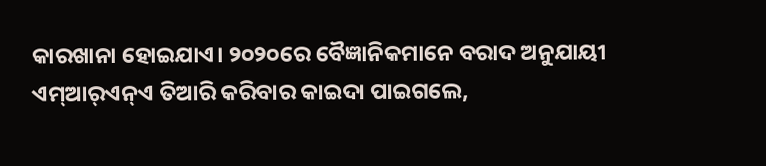କାରଖାନା ହୋଇଯାଏ। ୨୦୨୦ରେ ବୈଜ୍ଞାନିକମାନେ ବରାଦ ଅନୁଯାୟୀ ଏମ୍‌ଆର୍‌ଏନ୍‌ଏ ତିଆରି କରିବାର କାଇଦା ପାଇଗଲେ,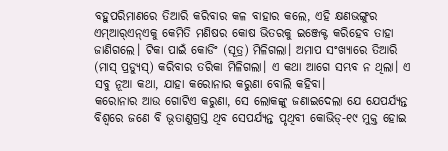ବହୁପରିମାଣରେ ତିଆରି କରିବାର କଳ ବାହାର କଲେ, ଏହି କ୍ଷଣଭଙ୍ଗୁର ଏମ୍‌ଆର୍‌ଏନ୍‌ଏକୁ କେମିତି ମଣିଷର କୋଷ ଭିତରକୁ ଇଞ୍ଜେକ୍ଟ କରିହେବ ତାହା ଜାଣିଗଲେ। ଟିକା ପାଇଁ କୋଡିଂ (ସୂତ୍ର) ମିଳିଗଲା। ଅମାପ ସଂଖ୍ୟାରେ ତିଆରି (ମାସ୍‌ ପ୍ରଡ୍ୟୁସ୍‌) କରିବାର ତରିକା ମିଳିଗଲା। ଏ କଥା ଆଗେ ସମ୍ଭବ ନ ଥିଲା। ଏ ସବୁ ନୂଆ କଥା, ଯାହା କରୋନାର କରୁଣା ବୋଲି କହିବା।
କରୋନାର ଆଉ ଗୋଟିଏ କରୁଣା, ସେ ଲୋକଙ୍କୁ ଜଣାଇଦେଲା ଯେ ଯେପର୍ଯ୍ୟନ୍ତ ବିଶ୍ୱରେ ଜଣେ ବି ଭୂତାଣୁଗ୍ରସ୍ତ ଥିବ ସେପର୍ଯ୍ୟନ୍ତ ପୃଥିବୀ କୋଭିଡ୍‌-୧୯ ମୁକ୍ତ ହୋଇ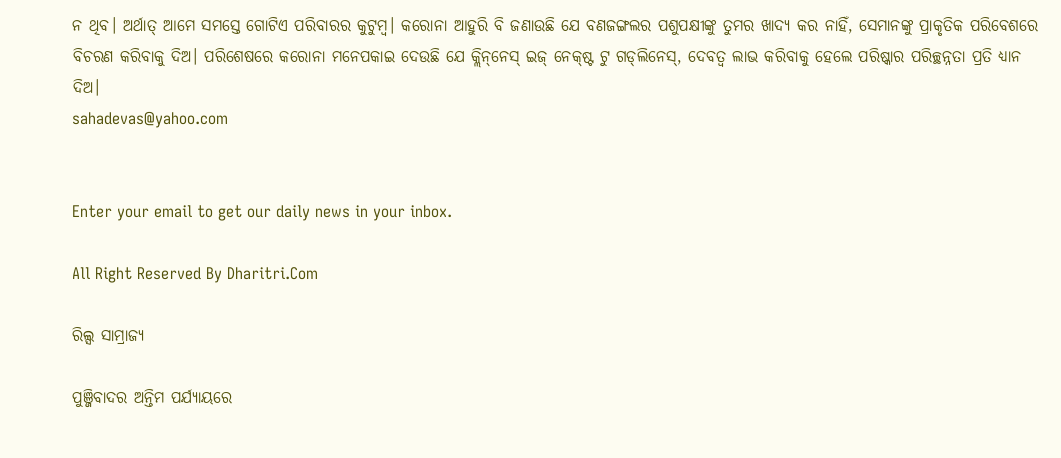ନ ଥିବ। ଅର୍ଥାତ୍‌ ଆମେ ସମସ୍ତେ ଗୋଟିଏ ପରିବାରର କୁଟୁମ୍ବ। କରୋନା ଆହୁରି ବି ଜଣାଉଛି ଯେ ବଣଜଙ୍ଗଲର ପଶୁପକ୍ଷୀଙ୍କୁ ତୁମର ଖାଦ୍ୟ କର ନାହିଁ, ସେମାନଙ୍କୁ ପ୍ରାକୃତିକ ପରିବେଶରେ ବିଚରଣ କରିବାକୁ ଦିଅ। ପରିଶେଷରେ କରୋନା ମନେପକାଇ ଦେଉଛି ଯେ କ୍ଲିନ୍‌ନେସ୍‌ ଇଜ୍‌ ନେକ୍‌ଷ୍ଟ ଟୁ ଗଡ୍‌ଲିନେସ୍‌, ଦେବତ୍ୱ ଲାଭ କରିବାକୁ ହେଲେ ପରିଷ୍କାର ପରିଚ୍ଛନ୍ନତା ପ୍ରତି ଧ୍ୟାନ ଦିଅ।
sahadevas@yahoo.com


Enter your email to get our daily news in your inbox.

All Right Reserved By Dharitri.Com

ରିଲ୍ସ ସାମ୍ରାଜ୍ୟ

ପୁଞ୍ଜିବାଦର ଅନ୍ତିମ ପର୍ଯ୍ୟାୟରେ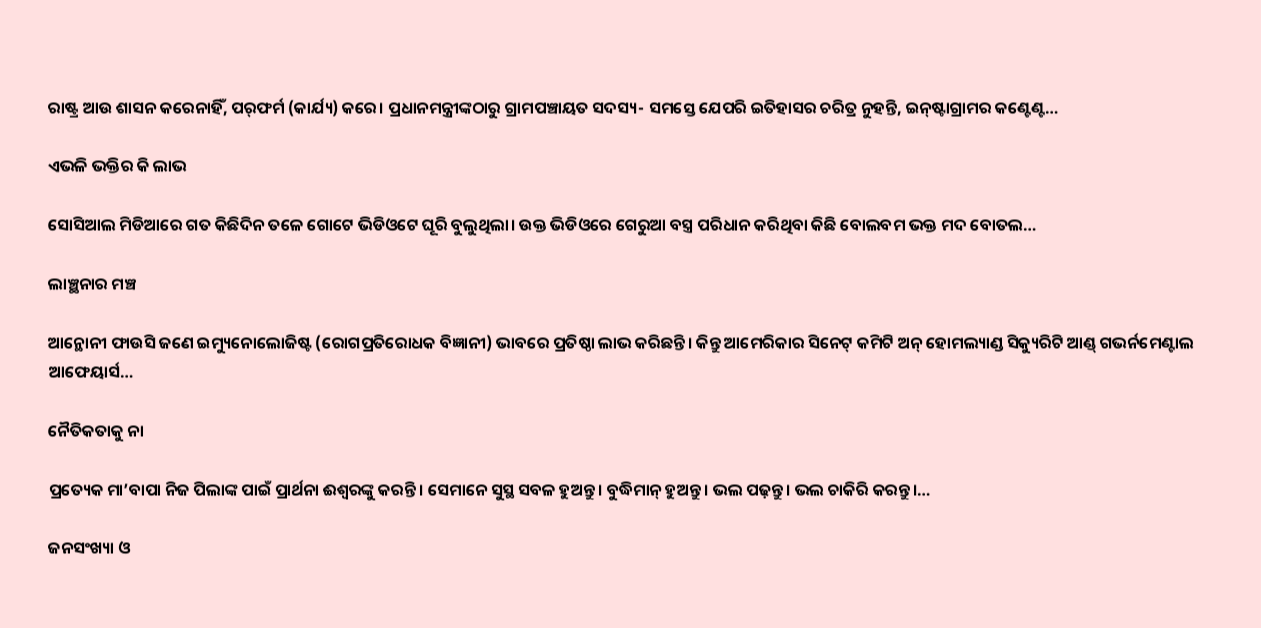ରାଷ୍ଟ୍ର ଆଉ ଶାସନ କରେନାହିଁ, ପର୍‌ଫର୍ମ (କାର୍ଯ୍ୟ) କରେ। ପ୍ରଧାନମନ୍ତ୍ରୀଙ୍କଠାରୁ ଗ୍ରାମପଞ୍ଚାୟତ ସଦସ୍ୟ- ସମସ୍ତେ ଯେପରି ଇତିହାସର ଚରିତ୍ର ନୁହନ୍ତି, ଇନ୍‌ଷ୍ଟାଗ୍ରାମର କଣ୍ଟେଣ୍ଟ…

ଏଭଳି ଭକ୍ତିର କି ଲାଭ

ସୋସିଆଲ ମିଡିଆରେ ଗତ କିଛିଦିନ ତଳେ ଗୋଟେ ଭିଡିଓଟେ ଘୂରି ବୁଲୁଥିଲା। ଉକ୍ତ ଭିଡିଓରେ ଗେରୁଆ ବସ୍ତ୍ର ପରିଧାନ କରିଥିବା କିଛି ବୋଲବମ ଭକ୍ତ ମଦ ବୋତଲ…

ଲାଞ୍ଛନାର ମଞ୍ଚ

ଆନ୍ଥୋନୀ ଫାଉସି ଜଣେ ଇମ୍ୟୁନୋଲୋଜିଷ୍ଟ (ରୋଗପ୍ରତିରୋଧକ ବିଜ୍ଞାନୀ) ଭାବରେ ପ୍ରତିଷ୍ଠା ଲାଭ କରିଛନ୍ତି। କିନ୍ତୁ ଆମେରିକାର ସିନେଟ୍‌ କମିଟି ଅନ୍‌ ହୋମଲ୍ୟାଣ୍ଡ ସିକ୍ୟୁରିଟି ଆଣ୍ଡ୍‌ ଗଭର୍ନମେଣ୍ଟାଲ ଆଫେୟାର୍ସ…

ନୈତିକତାକୁ ନା

ପ୍ରତ୍ୟେକ ମା’ବାପା ନିଜ ପିଲାଙ୍କ ପାଇଁ ପ୍ରାର୍ଥନା ଈଶ୍ୱରଙ୍କୁ କରନ୍ତି । ସେମାନେ ସୁସ୍ଥ ସବଳ ହୁଅନ୍ତୁ। ବୁଦ୍ଧିମାନ୍‌ ହୁଅନ୍ତୁ। ଭଲ ପଢ଼ନ୍ତୁ। ଭଲ ଚାକିରି କରନ୍ତୁ।…

ଜନସଂଖ୍ୟା ଓ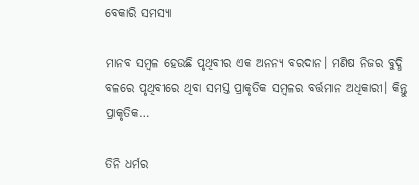ବେକାରି ସମସ୍ୟା

ମାନବ ସମ୍ବଳ ହେଉଛି ପୃଥିବୀର ଏକ ଅନନ୍ୟ ବରଦାନ। ମଣିଷ ନିଜର ବୁଦ୍ଧି ବଳରେ ପୃଥିବୀରେ ଥିବା ସମସ୍ତ ପ୍ରାକୃତିକ ସମ୍ବଳର ବର୍ତ୍ତମାନ ଅଧିକାରୀ। କିନ୍ତୁ ପ୍ରାକୃତିକ…

ତିନି ଧର୍ମର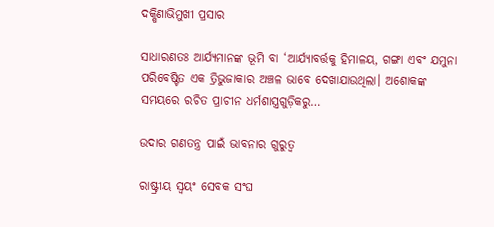ଦକ୍ଷିଣାଭିମୁଖୀ ପ୍ରସାର

ସାଧାରଣତଃ ଆର୍ଯ୍ୟମାନଙ୍କ ଭୂମି ବା ‘ଆର୍ଯ୍ୟାବର୍ତ୍ତକୁ ହିମାଳୟ, ଗଙ୍ଗା ଏବଂ ଯମୁନା ପରିବେଷ୍ଟିତ ଏକ ତ୍ରିଭୁଜାକାର ଅଞ୍ଚଳ ଭାବେ ଦେଖାଯାଉଥିଲା। ଅଶୋକଙ୍କ ସମୟରେ ରଚିତ ପ୍ରାଚୀନ ଧର୍ମଶାସ୍ତ୍ରଗୁଡ଼ିକରୁ…

ଉଦାର ଗଣତନ୍ତ୍ର ପାଇଁ ଭାବନାର ଗୁରୁତ୍ୱ

ରାଷ୍ଟ୍ରୀୟ ସ୍ବୟଂ ସେବକ ସଂଘ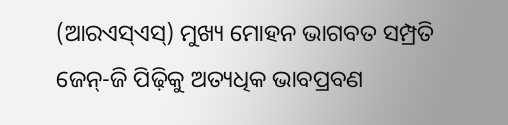(ଆରଏସ୍‌ଏସ୍‌) ମୁଖ୍ୟ ମୋହନ ଭାଗବତ ସମ୍ପ୍ରତି ଜେନ୍‌-ଜି ପିଢ଼ିକୁ ଅତ୍ୟଧିକ ଭାବପ୍ରବଣ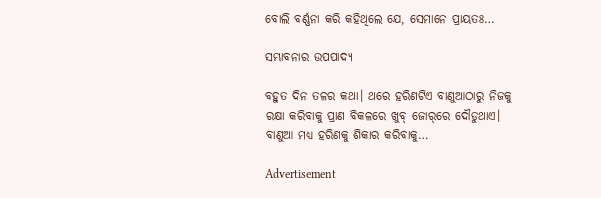ବୋଲି ବର୍ଣ୍ଣନା କରି କହିଥିଲେ ଯେ, ସେମାନେ ପ୍ରାୟତଃ…

ସମ୍ଭାବନାର ଉପପାଦ୍ୟ

ବହୁତ ଦିନ ତଳର କଥା। ଥରେ ହରିଣଟିଏ ବାଣୁଆଠାରୁ ନିଜକୁ ରକ୍ଷା କରିବାକୁ ପ୍ରାଣ ବିକଳରେ ଖୁବ୍‌ ଜୋର୍‌ରେ ଦୌଡୁଥାଏ। ବାଣୁଆ ମଧ୍ୟ ହରିଣକୁ ଶିକାର କରିବାକୁ…

Advertisement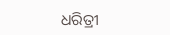ଧରିତ୍ରୀ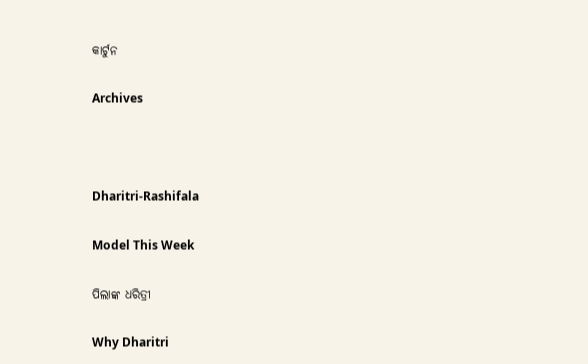କାର୍ଟୁନ

Archives



Dharitri-Rashifala

Model This Week

ପିଲାଙ୍କ ଧରିତ୍ରୀ

Why Dharitri